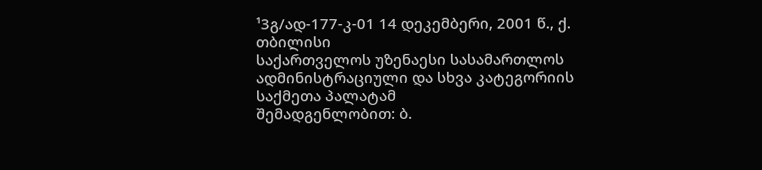¹3გ/ად-177-კ-01 14 დეკემბერი, 2001 წ., ქ. თბილისი
საქართველოს უზენაესი სასამართლოს ადმინისტრაციული და სხვა კატეგორიის საქმეთა პალატამ
შემადგენლობით: ბ.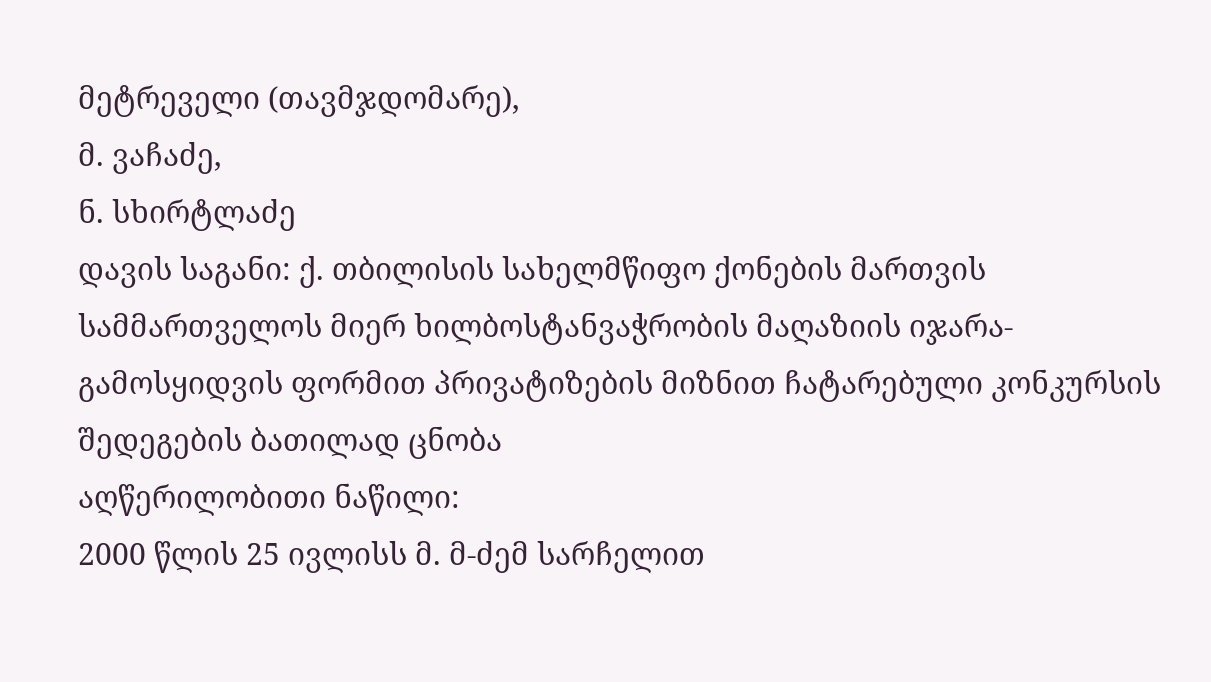მეტრეველი (თავმჯდომარე),
მ. ვაჩაძე,
ნ. სხირტლაძე
დავის საგანი: ქ. თბილისის სახელმწიფო ქონების მართვის სამმართველოს მიერ ხილბოსტანვაჭრობის მაღაზიის იჯარა-გამოსყიდვის ფორმით პრივატიზების მიზნით ჩატარებული კონკურსის შედეგების ბათილად ცნობა
აღწერილობითი ნაწილი:
2000 წლის 25 ივლისს მ. მ-ძემ სარჩელით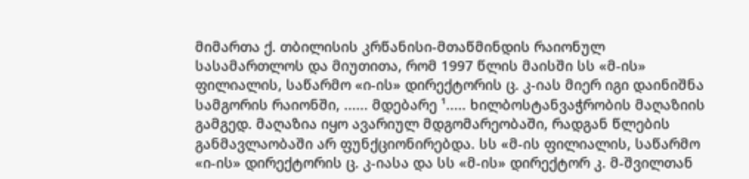მიმართა ქ. თბილისის კრწანისი-მთაწმინდის რაიონულ სასამართლოს და მიუთითა, რომ 1997 წლის მაისში სს «მ-ის» ფილიალის, საწარმო «ი-ის» დირექტორის ც. კ-იას მიერ იგი დაინიშნა სამგორის რაიონში, ...... მდებარე ¹..... ხილბოსტანვაჭრობის მაღაზიის გამგედ. მაღაზია იყო ავარიულ მდგომარეობაში, რადგან წლების განმავლაობაში არ ფუნქციონირებდა. სს «მ-ის ფილიალის, საწარმო «ი-ის» დირექტორის ც. კ-იასა და სს «მ-ის» დირექტორ კ. მ-შვილთან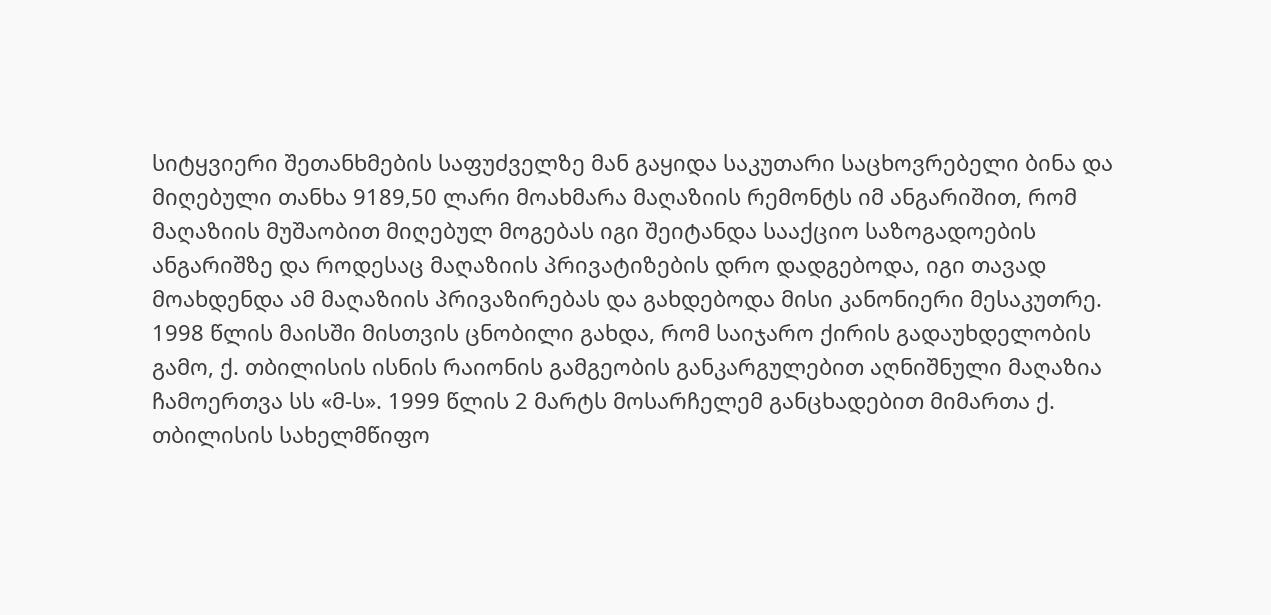სიტყვიერი შეთანხმების საფუძველზე მან გაყიდა საკუთარი საცხოვრებელი ბინა და მიღებული თანხა 9189,50 ლარი მოახმარა მაღაზიის რემონტს იმ ანგარიშით, რომ მაღაზიის მუშაობით მიღებულ მოგებას იგი შეიტანდა სააქციო საზოგადოების ანგარიშზე და როდესაც მაღაზიის პრივატიზების დრო დადგებოდა, იგი თავად მოახდენდა ამ მაღაზიის პრივაზირებას და გახდებოდა მისი კანონიერი მესაკუთრე. 1998 წლის მაისში მისთვის ცნობილი გახდა, რომ საიჯარო ქირის გადაუხდელობის გამო, ქ. თბილისის ისნის რაიონის გამგეობის განკარგულებით აღნიშნული მაღაზია ჩამოერთვა სს «მ-ს». 1999 წლის 2 მარტს მოსარჩელემ განცხადებით მიმართა ქ. თბილისის სახელმწიფო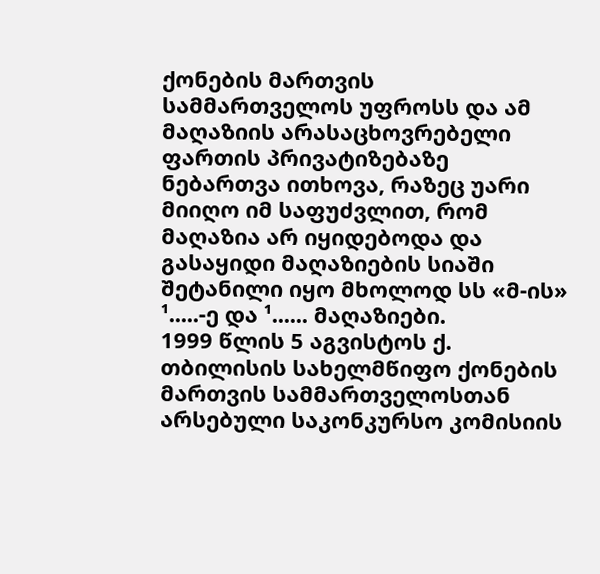ქონების მართვის სამმართველოს უფროსს და ამ მაღაზიის არასაცხოვრებელი ფართის პრივატიზებაზე ნებართვა ითხოვა, რაზეც უარი მიიღო იმ საფუძვლით, რომ მაღაზია არ იყიდებოდა და გასაყიდი მაღაზიების სიაში შეტანილი იყო მხოლოდ სს «მ-ის» ¹.....-ე და ¹...... მაღაზიები.
1999 წლის 5 აგვისტოს ქ. თბილისის სახელმწიფო ქონების მართვის სამმართველოსთან არსებული საკონკურსო კომისიის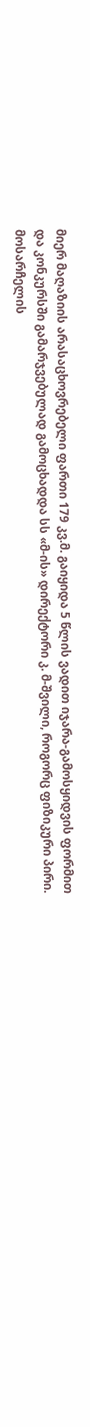მიერ მაღაზიის არასაცხოვრებელი ფართი 179 კვ.მ. გაიყიდა 5 წლის ვადით იჯარა-გამოსყიდვის ფორმით და კონკურსში გამარჯვებულად გამოცხადდა სს «მ-ის» დირექტორი კ. მ-შვილი, როგორც ფიზიკური პირი.
მოსარჩელის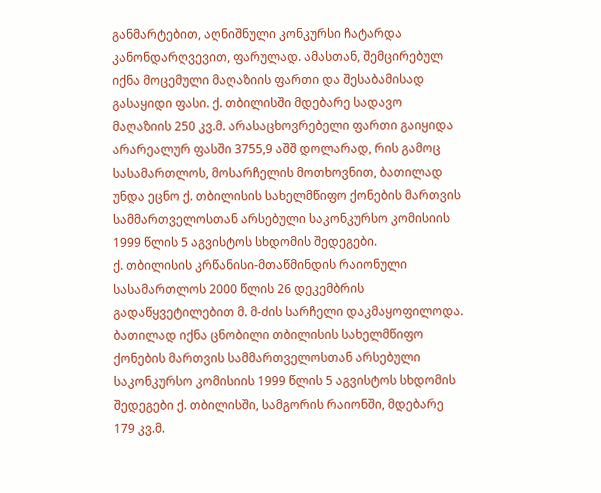განმარტებით, აღნიშნული კონკურსი ჩატარდა კანონდარღვევით, ფარულად. ამასთან, შემცირებულ იქნა მოცემული მაღაზიის ფართი და შესაბამისად გასაყიდი ფასი. ქ. თბილისში მდებარე სადავო მაღაზიის 250 კვ.მ. არასაცხოვრებელი ფართი გაიყიდა არარეალურ ფასში 3755,9 აშშ დოლარად, რის გამოც სასამართლოს, მოსარჩელის მოთხოვნით, ბათილად უნდა ეცნო ქ. თბილისის სახელმწიფო ქონების მართვის სამმართველოსთან არსებული საკონკურსო კომისიის 1999 წლის 5 აგვისტოს სხდომის შედეგები.
ქ. თბილისის კრწანისი-მთაწმინდის რაიონული სასამართლოს 2000 წლის 26 დეკემბრის გადაწყვეტილებით მ. მ-ძის სარჩელი დაკმაყოფილოდა. ბათილად იქნა ცნობილი თბილისის სახელმწიფო ქონების მართვის სამმართველოსთან არსებული საკონკურსო კომისიის 1999 წლის 5 აგვისტოს სხდომის შედეგები ქ. თბილისში, სამგორის რაიონში, მდებარე 179 კვ.მ.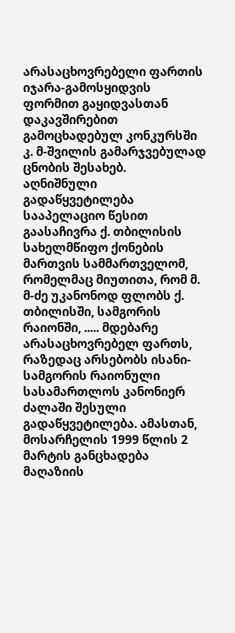არასაცხოვრებელი ფართის იჯარა-გამოსყიდვის ფორმით გაყიდვასთან დაკავშირებით გამოცხადებულ კონკურსში კ. მ-შვილის გამარჯვებულად ცნობის შესახებ.
აღნიშნული გადაწყვეტილება სააპელაციო წესით გაასაჩივრა ქ. თბილისის სახელმწიფო ქონების მართვის სამმართველომ, რომელმაც მიუთითა, რომ მ. მ-ძე უკანონოდ ფლობს ქ. თბილისში, სამგორის რაიონში, ..... მდებარე არასაცხოვრებელ ფართს, რაზედაც არსებობს ისანი-სამგორის რაიონული სასამართლოს კანონიერ ძალაში შესული გადაწყვეტილება. ამასთან, მოსარჩელის 1999 წლის 2 მარტის განცხადება მაღაზიის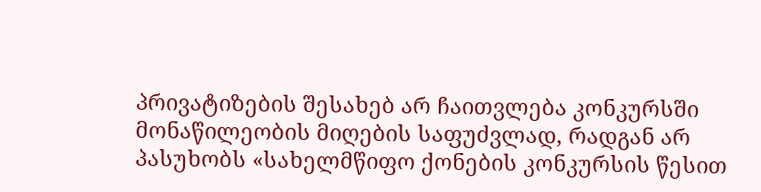პრივატიზების შესახებ არ ჩაითვლება კონკურსში მონაწილეობის მიღების საფუძვლად, რადგან არ პასუხობს «სახელმწიფო ქონების კონკურსის წესით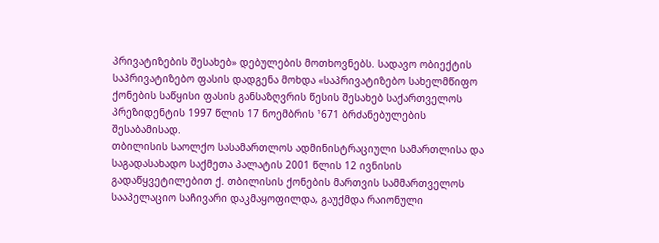პრივატიზების შესახებ» დებულების მოთხოვნებს. სადავო ობიექტის საპრივატიზებო ფასის დადგენა მოხდა «საპრივატიზებო სახელმწიფო ქონების საწყისი ფასის განსაზღვრის წესის შესახებ საქართველოს პრეზიდენტის 1997 წლის 17 ნოემბრის ¹671 ბრძანებულების შესაბამისად.
თბილისის საოლქო სასამართლოს ადმინისტრაციული სამართლისა და საგადასახადო საქმეთა პალატის 2001 წლის 12 ივნისის გადაწყვეტილებით ქ. თბილისის ქონების მართვის სამმართველოს სააპელაციო საჩივარი დაკმაყოფილდა, გაუქმდა რაიონული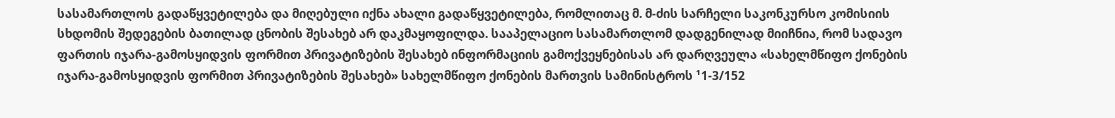სასამართლოს გადაწყვეტილება და მიღებული იქნა ახალი გადაწყვეტილება, რომლითაც მ. მ-ძის სარჩელი საკონკურსო კომისიის სხდომის შედეგების ბათილად ცნობის შესახებ არ დაკმაყოფილდა. სააპელაციო სასამართლომ დადგენილად მიიჩნია, რომ სადავო ფართის იჯარა-გამოსყიდვის ფორმით პრივატიზების შესახებ ინფორმაციის გამოქვეყნებისას არ დარღვეულა «სახელმწიფო ქონების იჯარა-გამოსყიდვის ფორმით პრივატიზების შესახებ» სახელმწიფო ქონების მართვის სამინისტროს ¹1-3/152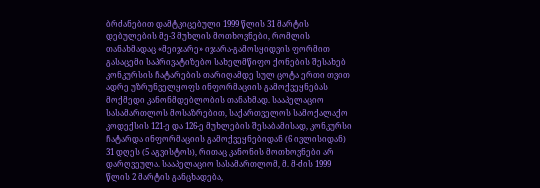ბრძანებით დამტკიცებული 1999 წლის 31 მარტის დებულების მე-3 მუხლის მოთხოვნები, რომლის თანახმადაც «მეიჯარე» იჯარა-გამოსყიდვის ფორმით გასაცემი საპრივატიზებო სახელმწიფო ქონების შესახებ კონკურსის ჩატარების თარიღამდე სულ ცოტა ერთი თვით ადრე უზრუნველყოფს ინფორმაციის გამოქვეყნებას მოქმედი კანონმდებლობის თანახმად. სააპელაციო სასამართლოს მოსაზრებით, საქართველოს სამოქალაქო კოდექსის 121-ე და 126-ე მუხლების შესაბამისად, კონკურსი ჩატარდა ინფორმაციის გამოქვეყნებიდან (6 ივლისიდან) 31 დღეს (5 აგვისტოს), რითაც კანონის მოთხოვნები არ დარღვეულა. სააპელაციო სასამართლომ, მ. მ-ძის 1999 წლის 2 მარტის განცხადება,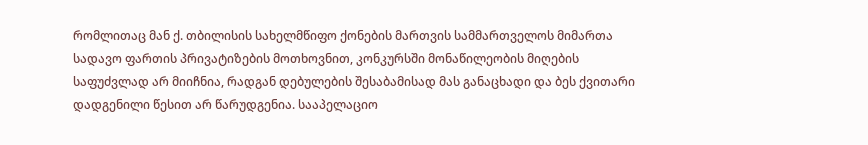რომლითაც მან ქ. თბილისის სახელმწიფო ქონების მართვის სამმართველოს მიმართა სადავო ფართის პრივატიზების მოთხოვნით, კონკურსში მონაწილეობის მიღების საფუძვლად არ მიიჩნია, რადგან დებულების შესაბამისად მას განაცხადი და ბეს ქვითარი დადგენილი წესით არ წარუდგენია. სააპელაციო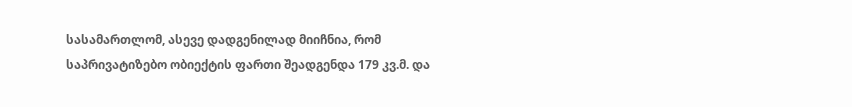სასამართლომ, ასევე დადგენილად მიიჩნია, რომ საპრივატიზებო ობიექტის ფართი შეადგენდა 179 კვ.მ. და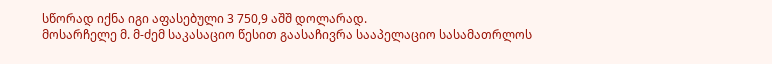სწორად იქნა იგი აფასებული 3 750,9 აშშ დოლარად.
მოსარჩელე მ. მ-ძემ საკასაციო წესით გაასაჩივრა სააპელაციო სასამათრლოს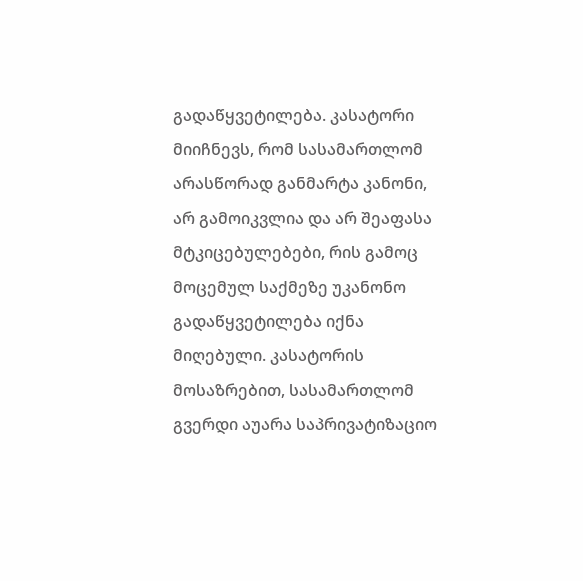გადაწყვეტილება. კასატორი მიიჩნევს, რომ სასამართლომ არასწორად განმარტა კანონი, არ გამოიკვლია და არ შეაფასა მტკიცებულებები, რის გამოც მოცემულ საქმეზე უკანონო გადაწყვეტილება იქნა მიღებული. კასატორის მოსაზრებით, სასამართლომ გვერდი აუარა საპრივატიზაციო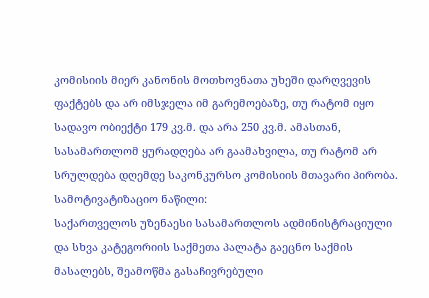კომისიის მიერ კანონის მოთხოვნათა უხეში დარღვევის ფაქტებს და არ იმსჯელა იმ გარემოებაზე, თუ რატომ იყო სადავო ობიექტი 179 კვ.მ. და არა 250 კვ.მ. ამასთან, სასამართლომ ყურადღება არ გაამახვილა, თუ რატომ არ სრულდება დღემდე საკონკურსო კომისიის მთავარი პირობა.
სამოტივატიზაციო ნაწილი:
საქართველოს უზენაესი სასამართლოს ადმინისტრაციული და სხვა კატეგორიის საქმეთა პალატა გაეცნო საქმის მასალებს, შეამოწმა გასაჩივრებული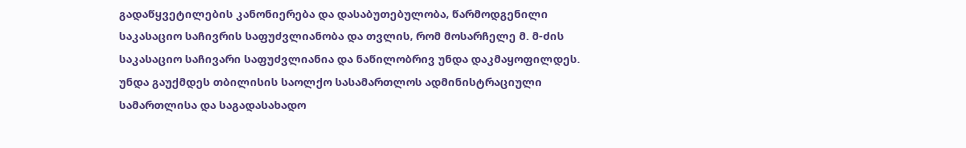გადაწყვეტილების კანონიერება და დასაბუთებულობა, წარმოდგენილი საკასაციო საჩივრის საფუძვლიანობა და თვლის, რომ მოსარჩელე მ. მ-ძის საკასაციო საჩივარი საფუძვლიანია და ნაწილობრივ უნდა დაკმაყოფილდეს. უნდა გაუქმდეს თბილისის საოლქო სასამართლოს ადმინისტრაციული სამართლისა და საგადასახადო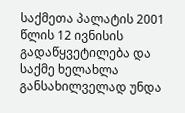საქმეთა პალატის 2001 წლის 12 ივნისის გადაწყვეტილება და საქმე ხელახლა განსახილველად უნდა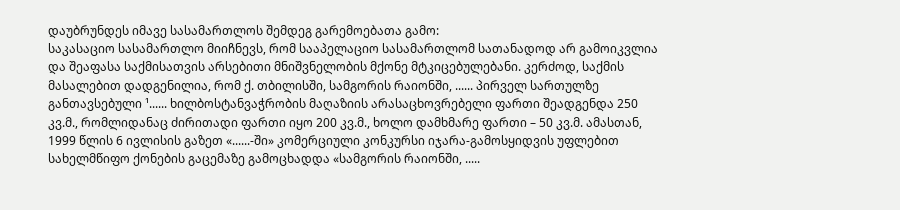დაუბრუნდეს იმავე სასამართლოს შემდეგ გარემოებათა გამო:
საკასაციო სასამართლო მიიჩნევს, რომ სააპელაციო სასამართლომ სათანადოდ არ გამოიკვლია და შეაფასა საქმისათვის არსებითი მნიშვნელობის მქონე მტკიცებულებანი. კერძოდ, საქმის მასალებით დადგენილია, რომ ქ. თბილისში, სამგორის რაიონში, ...... პირველ სართულზე განთავსებული ¹...... ხილბოსტანვაჭრობის მაღაზიის არასაცხოვრებელი ფართი შეადგენდა 250 კვ.მ., რომლიდანაც ძირითადი ფართი იყო 200 კვ.მ., ხოლო დამხმარე ფართი – 50 კვ.მ. ამასთან, 1999 წლის 6 ივლისის გაზეთ «......-ში» კომერციული კონკურსი იჯარა-გამოსყიდვის უფლებით სახელმწიფო ქონების გაცემაზე გამოცხადდა «სამგორის რაიონში, .....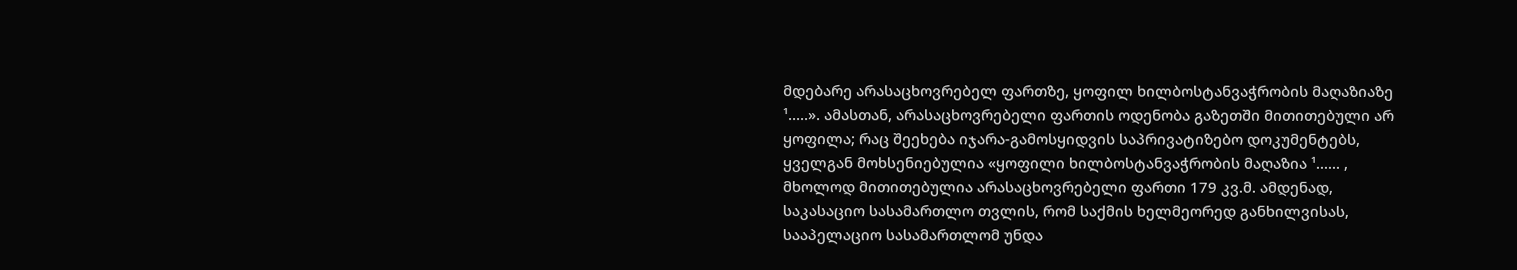მდებარე არასაცხოვრებელ ფართზე, ყოფილ ხილბოსტანვაჭრობის მაღაზიაზე ¹.....». ამასთან, არასაცხოვრებელი ფართის ოდენობა გაზეთში მითითებული არ ყოფილა; რაც შეეხება იჯარა-გამოსყიდვის საპრივატიზებო დოკუმენტებს, ყველგან მოხსენიებულია «ყოფილი ხილბოსტანვაჭრობის მაღაზია ¹...... , მხოლოდ მითითებულია არასაცხოვრებელი ფართი 179 კვ.მ. ამდენად, საკასაციო სასამართლო თვლის, რომ საქმის ხელმეორედ განხილვისას, სააპელაციო სასამართლომ უნდა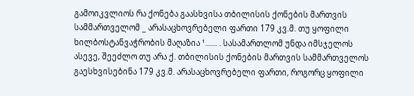გამოიკვლიოს რა ქონება გაასხვისა თბილისის ქონების მართვის სამმართველომ _ არასაცხოვრებელი ფართი 179 კვ.მ. თუ ყოფილი ხილბოსტანვაჭრობის მაღაზია ¹...... . სასამართლომ უნდა იმსჯელოს ასევე, შეეძლო თუ არა ქ. თბილისის ქონების მართვის სამმართველოს გაესხვისებინა 179 კვ.მ. არასაცხოვრებელი ფართი, როგორც ყოფილი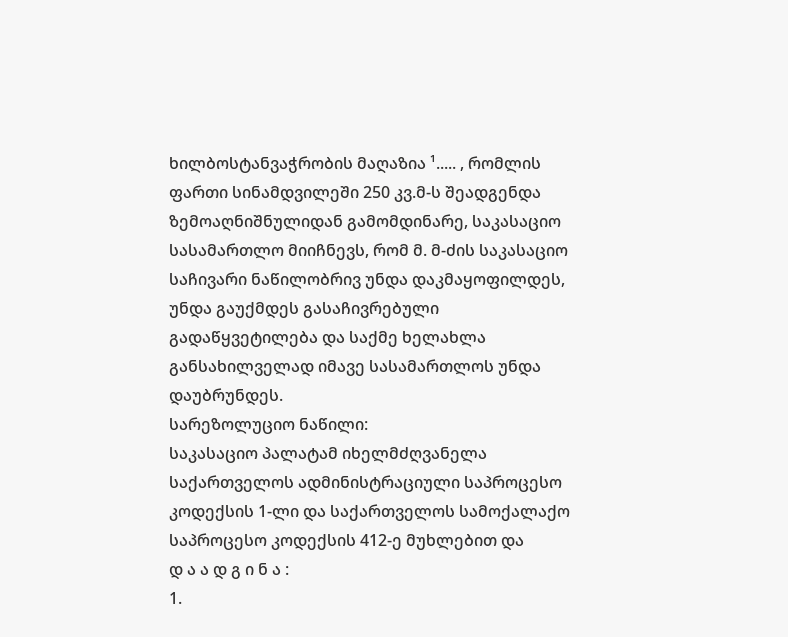ხილბოსტანვაჭრობის მაღაზია ¹..... , რომლის ფართი სინამდვილეში 250 კვ.მ-ს შეადგენდა
ზემოაღნიშნულიდან გამომდინარე, საკასაციო სასამართლო მიიჩნევს, რომ მ. მ-ძის საკასაციო საჩივარი ნაწილობრივ უნდა დაკმაყოფილდეს, უნდა გაუქმდეს გასაჩივრებული გადაწყვეტილება და საქმე ხელახლა განსახილველად იმავე სასამართლოს უნდა დაუბრუნდეს.
სარეზოლუციო ნაწილი:
საკასაციო პალატამ იხელმძღვანელა საქართველოს ადმინისტრაციული საპროცესო კოდექსის 1-ლი და საქართველოს სამოქალაქო საპროცესო კოდექსის 412-ე მუხლებით და
დ ა ა დ გ ი ნ ა :
1.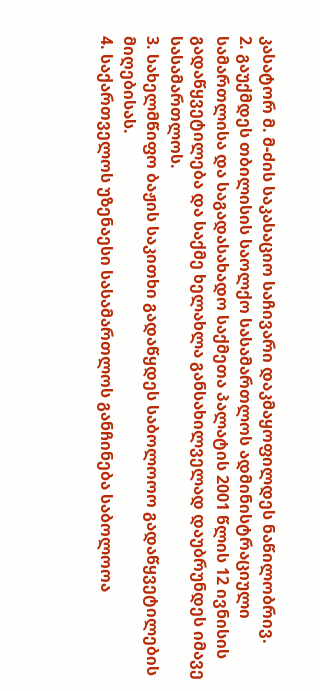კასატორ მ. მ-ძის საკასაციო საჩივარი დაკმაყოფილდეს ნაწილობრივ.
2. გაუქმდეს თბილისის საოლქო სასამართლოს ადმინისტრაციული სამართლისა და საგადასახადო საქმეთა პალატის 2001 წლის 12 ივნისის გადაწყვეტილება და საქმე ხელახლა განსახილველად დაუბრუნდეს იმავე სასამართლოს.
3. სახელმწიფო ბაჟის საკითხი გადაწყდეს საბოლოოო გადაწყვეტილების მიღებისას.
4. საქართველოს უზენაესი სასამართლოს განჩინება საბოლოოა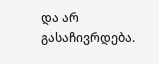და არ გასაჩივრდება.